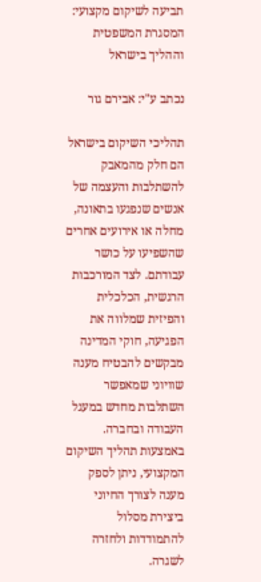תביעה לשיקום מקצועי: המסגרת המשפטית וההליך בישראל

נכתב ע"י: אבירם גור

תהליכי השיקום בישראל הם חלק מהמאבק להשתלבות והעצמה של אנשים שנפגעו בתאונה, מחלה או אירועים אחרים שהשפיעו על כושר עבודתם. לצד המורכבות הרגשית, הכלכלית והפיזית שמלווה את הפגיעה, חוקי המדינה מבקשים להבטיח מענה שוויוני שמאפשר השתלבות מחדש במעגל העבודה ובחברה. באמצעות תהליך השיקום המקצועי, ניתן לספק מענה לצורך החיוני ביצירת מסלול להתמודדות ולחזרה לשגרה.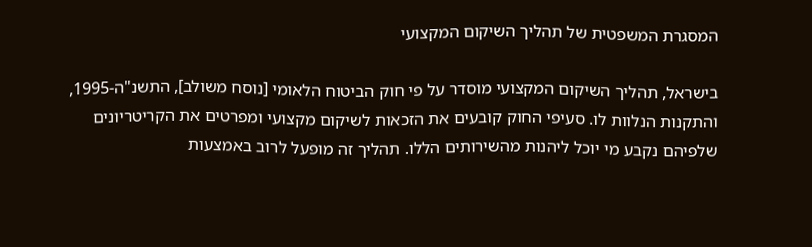המסגרת המשפטית של תהליך השיקום המקצועי

בישראל, תהליך השיקום המקצועי מוסדר על פי חוק הביטוח הלאומי [נוסח משולב], התשנ"ה-1995, והתקנות הנלוות לו. סעיפי החוק קובעים את הזכאות לשיקום מקצועי ומפרטים את הקריטריונים שלפיהם נקבע מי יוכל ליהנות מהשירותים הללו. תהליך זה מופעל לרוב באמצעות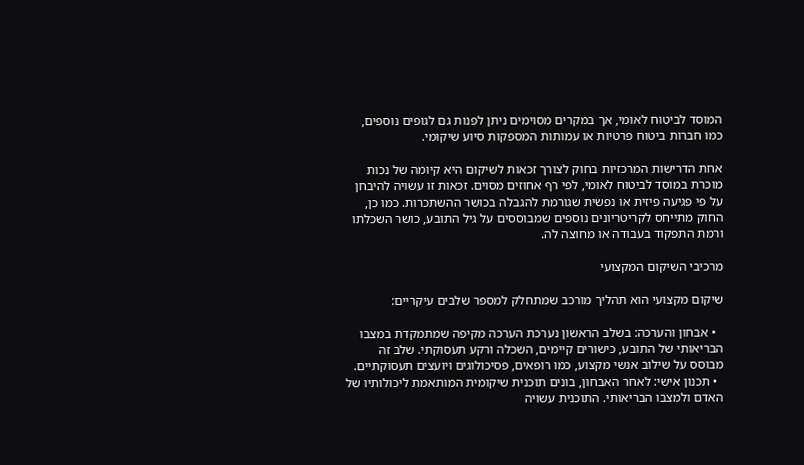המוסד לביטוח לאומי, אך במקרים מסוימים ניתן לפנות גם לגופים נוספים, כמו חברות ביטוח פרטיות או עמותות המספקות סיוע שיקומי.

אחת הדרישות המרכזיות בחוק לצורך זכאות לשיקום היא קיומה של נכות מוכרת במוסד לביטוח לאומי, לפי רף אחוזים מסוים. זכאות זו עשויה להיבחן על פי פגיעה פיזית או נפשית שגורמת להגבלה בכושר ההשתכרות. כמו כן, החוק מתייחס לקריטריונים נוספים שמבוססים על גיל התובע, כושר השכלתו ורמת התפקוד בעבודה או מחוצה לה.

מרכיבי השיקום המקצועי

שיקום מקצועי הוא תהליך מורכב שמתחלק למספר שלבים עיקריים:

  • אבחון והערכה: בשלב הראשון נערכת הערכה מקיפה שמתמקדת במצבו הבריאותי של התובע, כישורים קיימים, השכלה ורקע תעסוקתי. שלב זה מבוסס על שילוב אנשי מקצוע, כמו רופאים, פסיכולוגים ויועצים תעסוקתיים.
  • תכנון אישי: לאחר האבחון, בונים תוכנית שיקומית המותאמת ליכולותיו של האדם ולמצבו הבריאותי. התוכנית עשויה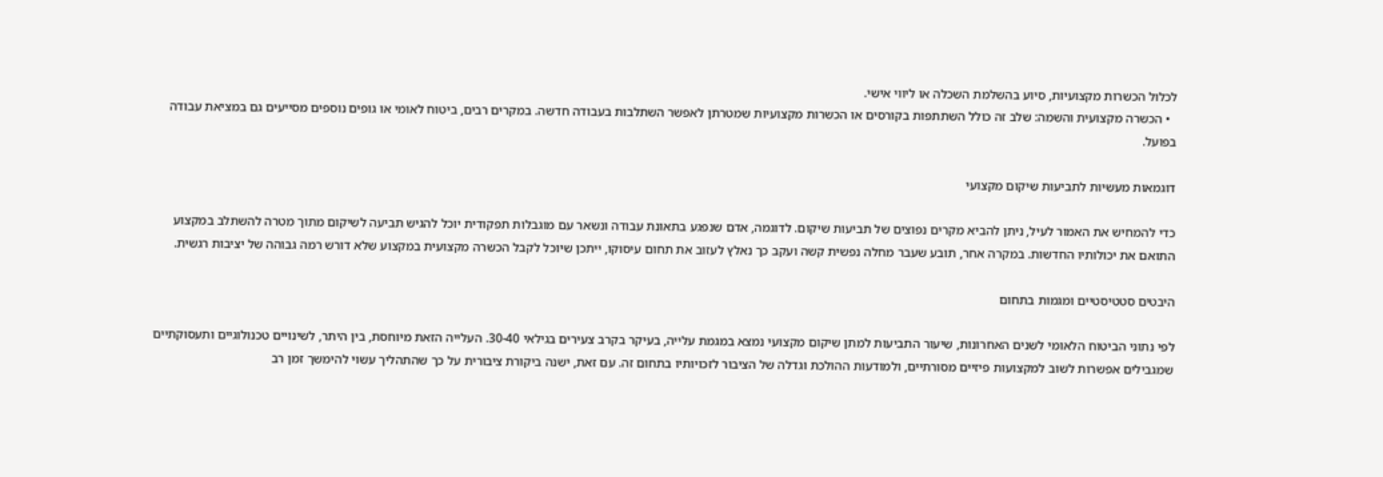לכלול הכשרות מקצועיות, סיוע בהשלמת השכלה או ליווי אישי.
  • הכשרה מקצועית והשמה: שלב זה כולל השתתפות בקורסים או הכשרות מקצועיות שמטרתן לאפשר השתלבות בעבודה חדשה. במקרים רבים, ביטוח לאומי או גופים נוספים מסייעים גם במציאת עבודה בפועל.

דוגמאות מעשיות לתביעות שיקום מקצועי

כדי להמחיש את האמור לעיל, ניתן להביא מקרים נפוצים של תביעות שיקום. לדוגמה, אדם שנפגע בתאונת עבודה ונשאר עם מוגבלות תפקודית יוכל להגיש תביעה לשיקום מתוך מטרה להשתלב במקצוע התואם את יכולותיו החדשות. במקרה אחר, תובע שעבר מחלה נפשית קשה ועקב כך נאלץ לעזוב את תחום עיסוקו, ייתכן שיוכל לקבל הכשרה מקצועית במקצוע שלא דורש רמה גבוהה של יציבות רגשית.

היבטים סטטיסטיים ומגמות בתחום

לפי נתוני הביטוח הלאומי לשנים האחרונות, שיעור התביעות למתן שיקום מקצועי נמצא במגמת עלייה, בעיקר בקרב צעירים בגילאי 30-40. העלייה הזאת מיוחסת, בין היתר, לשינויים טכנולוגיים ותעסוקתיים שמגבילים אפשרות לשוב למקצועות פיזיים מסורתיים, ולמודעות ההולכת וגדלה של הציבור לזכויותיו בתחום זה. עם זאת, ישנה ביקורת ציבורית על כך שהתהליך עשוי להימשך זמן רב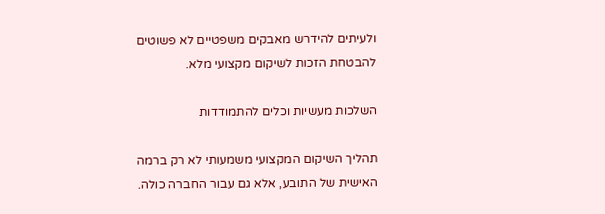ולעיתים להידרש מאבקים משפטיים לא פשוטים להבטחת הזכות לשיקום מקצועי מלא.

השלכות מעשיות וכלים להתמודדות

תהליך השיקום המקצועי משמעותי לא רק ברמה האישית של התובע, אלא גם עבור החברה כולה.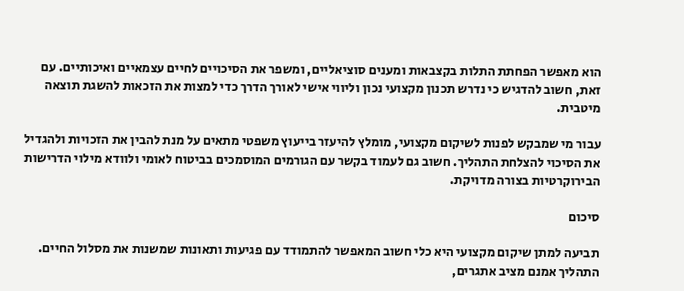הוא מאפשר הפחתת התלות בקצבאות ומענים סוציאליים, ומשפר את הסיכויים לחיים עצמאיים ואיכותיים. עם זאת, חשוב להדגיש כי נדרש תכנון מקצועי נכון וליווי אישי לאורך הדרך כדי למצות את הזכאות להשגת תוצאה מיטבית.

עבור מי שמבקש לפנות לשיקום מקצועי, מומלץ להיעזר בייעוץ משפטי מתאים על מנת להבין את הזכויות ולהגדיל את הסיכוי להצלחת התהליך. חשוב גם לעמוד בקשר עם הגורמים המוסמכים בביטוח לאומי ולוודא מילוי הדרישות הבירוקרטיות בצורה מדויקת.

סיכום

תביעה למתן שיקום מקצועי היא כלי חשוב המאפשר להתמודד עם פגיעות ותאונות שמשנות את מסלול החיים. התהליך אמנם מציב אתגרים,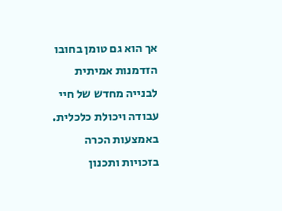אך הוא גם טומן בחובו הזדמנות אמיתית לבנייה מחדש של חיי עבודה ויכולת כלכלית. באמצעות הכרה בזכויות ותכנון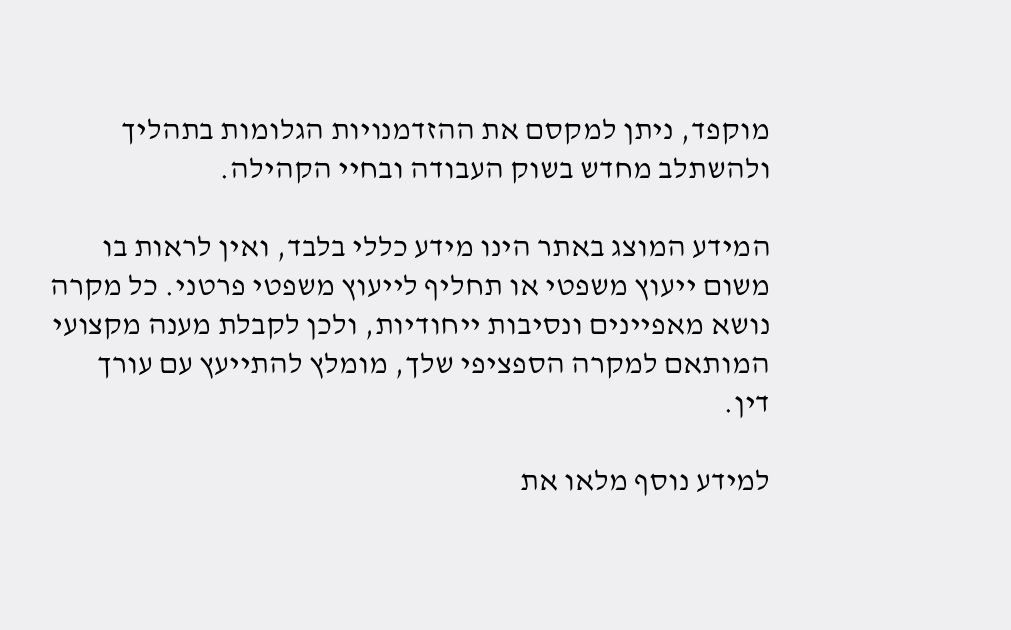מוקפד, ניתן למקסם את ההזדמנויות הגלומות בתהליך ולהשתלב מחדש בשוק העבודה ובחיי הקהילה.

המידע המוצג באתר הינו מידע כללי בלבד, ואין לראות בו משום ייעוץ משפטי או תחליף לייעוץ משפטי פרטני. כל מקרה נושא מאפיינים ונסיבות ייחודיות, ולכן לקבלת מענה מקצועי המותאם למקרה הספציפי שלך, מומלץ להתייעץ עם עורך דין.

למידע נוסף מלאו את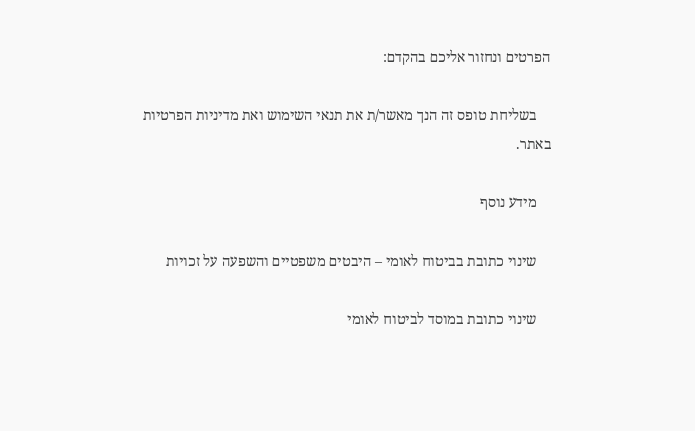הפרטים ונחזור אליכם בהקדם:

    בשליחת טופס זה הנך מאשר/ת את תנאי השימוש ואת מדיניות הפרטיות באתר.

    מידע נוסף

    שינוי כתובת בביטוח לאומי – היבטים משפטיים והשפעה על זכויות

    שינוי כתובת במוסד לביטוח לאומי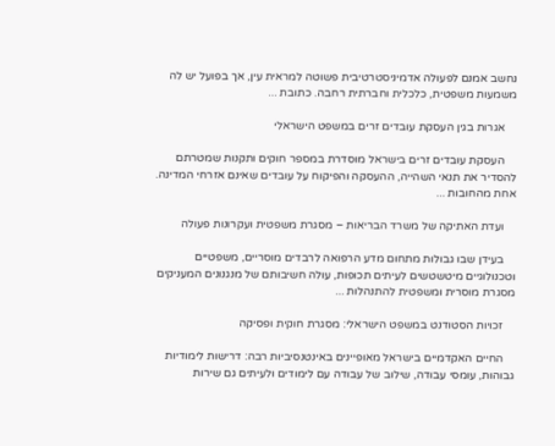נחשב אמנם לפעולה אדמיניסטרטיבית פשוטה למראית עין, אך בפועל יש לה משמעות משפטית, כלכלית וחברתית רחבה. כתובת ...

    אגרות בגין העסקת עובדים זרים במשפט הישראלי

    העסקת עובדים זרים בישראל מוסדרת במספר חוקים ותקנות שמטרתם להסדיר את תנאי השהייה, ההעסקה והפיקוח על עובדים שאינם אזרחי המדינה. אחת מהחובות ...

    ועדת האתיקה של משרד הבריאות – מסגרת משפטית ועקרונות פעולה

    בעידן שבו גבולות מתחום מדע הרפואה לרבדים מוסריים, משפטיים וטכנולוגיים מיטשטשים לעיתים תכופות, עולה חשיבותם של מנגנונים המעניקים מסגרת מוסרית ומשפטית להתנהלות ...

    זכויות הסטודנט במשפט הישראלי: מסגרת חוקית ופסיקה

    החיים האקדמיים בישראל מאופיינים באינטנסיביות רבה: דרישות לימודיות גבוהות, עומסי עבודה, שילוב של עבודה עם לימודים ולעיתים גם שירות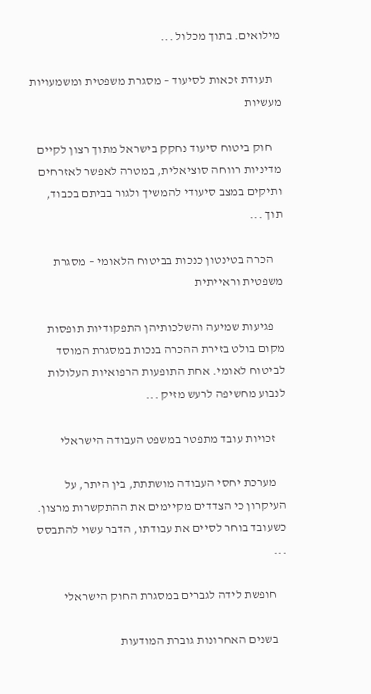מילואים. בתוך מכלול ...

    תעודת זכאות לסיעוד – מסגרת משפטית ומשמעויות מעשיות

    חוק ביטוח סיעוד נחקק בישראל מתוך רצון לקיים מדיניות רווחה סוציאלית, במטרה לאפשר לאזרחים ותיקים במצב סיעודי להמשיך ולגור בביתם בכבוד, תוך ...

    הכרה בטינטון כנכות בביטוח הלאומי – מסגרת משפטית וראייתית

    פגיעות שמיעה והשלכותיהן התפקודיות תופסות מקום בולט בזירת ההכרה בנכות במסגרת המוסד לביטוח לאומי. אחת התופעות הרפואיות העלולות לנבוע מחשיפה לרעש מזיק ...

    זכויות עובד מתפטר במשפט העבודה הישראלי

    מערכת יחסי העבודה מושתתת, בין היתר, על העיקרון כי הצדדים מקיימים את ההתקשרות מרצון. כשעובד בוחר לסיים את עבודתו, הדבר עשוי להתבסס ...

    חופשת לידה לגברים במסגרת החוק הישראלי

    בשנים האחרונות גוברת המודעות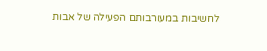לחשיבות במעורבותם הפעילה של אבות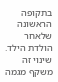בתקופה הראשונה שלאחר הולדת הילד. שינוי זה משקף מגמה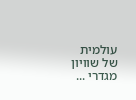עולמית של שוויון מגדרי ...